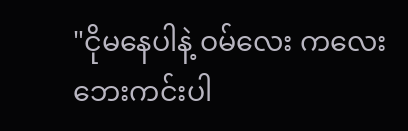"ငိုမနေပါနဲ့ ဝမ်လေး ကလေးဘေးကင်းပါ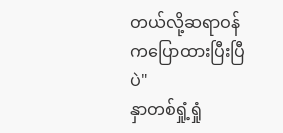တယ်လို့ဆရာဝန်ကပြောထားပြီးပြီပဲ"
နှာတစ်ရှုံ့ရှုံ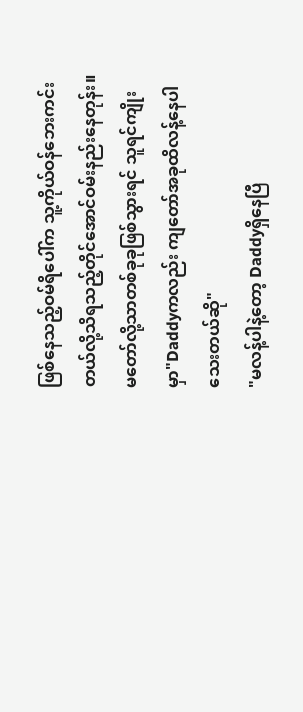ဖြစ်နေသည့်ဝမ်ရိပေါ်က သူ့ကိုယ်ဝန်ဘေးကင်းတယ်လို့သိရသည့်တိုင်အောင်ဝမ်းနည်းနေတုန်း။
မတော်လို့သာတစ်ခုခုဖြစ်သွားရင် သူရင်ကျိုးမှာ"Daddyကလည်း ကျတော်အခုထိလန့်နေပါသေးတယ်ဆို"
"မလန့်ပါနဲ့တော့ Daddyရှိနေပြီ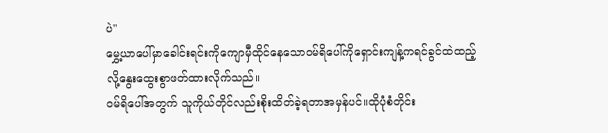ပဲ"
မွှေ့ယာပေါ်မှာခေါင်းရင်းကိုကျောမှီထိုင်နေသောဝမ်ရိပေါ်ကိုရှောင်းကျန့်ကရင်ခွင်ထဲထည့်လို့နွေးထွေးစွာဖတ်ထားလိုက်သည်။
ဝမ်ရိပေါ်အတွက် သူကိုယ်တိုင်လည်းစိုးထိတ်ခဲ့ရတာအမှန်ပင်။ထိုပုံစံတိုင်း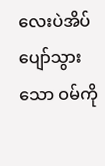လေးပဲအိပ်ပျော်သွားသော ဝမ်ကို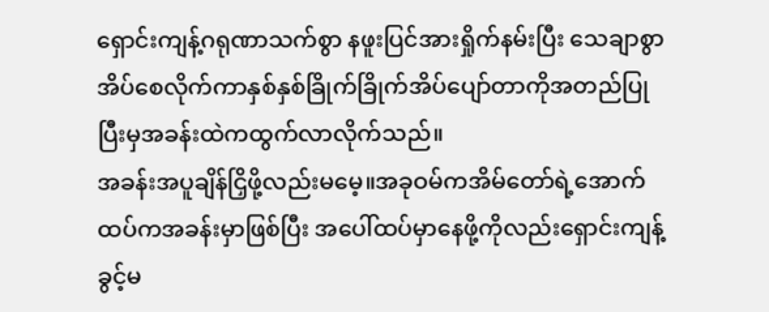ရှောင်းကျန့်ဂရုဏာသက်စွာ နဖူးပြင်အားရှိုက်နမ်းပြီး သေချာစွာအိပ်စေလိုက်ကာနှစ်နှစ်ခြိုက်ခြိုက်အိပ်ပျော်တာကိုအတည်ပြုပြီးမှအခန်းထဲကထွက်လာလိုက်သည်။
အခန်းအပူချိန်ငြှိဖို့လည်းမမေ့။အခုဝမ်ကအိမ်တော်ရဲ့အောက်ထပ်ကအခန်းမှာဖြစ်ပြီး အပေါ်ထပ်မှာနေဖို့ကိုလည်းရှောင်းကျန့်ခွင့်မ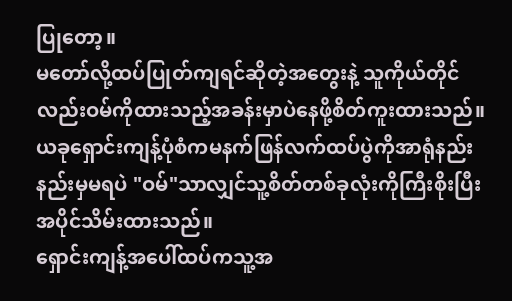ပြုတော့။
မတော်လို့ထပ်ပြုတ်ကျရင်ဆိုတဲ့အတွေးနဲ့ သူကိုယ်တိုင်လည်းဝမ်ကိုထားသည့်အခန်းမှာပဲနေဖို့စိတ်ကူးထားသည်။ယခုရှောင်းကျန့်ပုံစံကမနက်ဖြန်လက်ထပ်ပွဲကိုအာရုံနည်းနည်းမှမရပဲ "ဝမ်"သာလျှင်သူ့စိတ်တစ်ခုလုံးကိုကြီးစိုးပြီးအပိုင်သိမ်းထားသည်။
ရှောင်းကျန့်အပေါ်ထပ်ကသူ့အ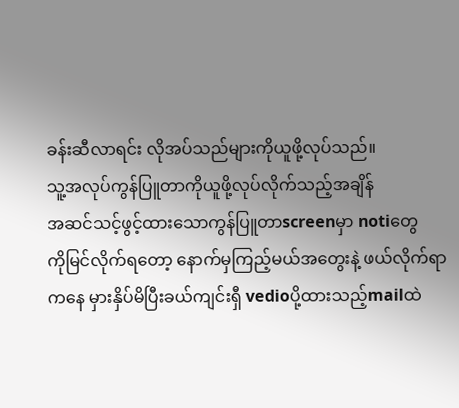ခန်းဆီလာရင်း လိုအပ်သည်များကိုယူဖို့လုပ်သည်။
သူ့အလုပ်ကွန်ပြူတာကိုယူဖို့လုပ်လိုက်သည့်အချိန်
အဆင်သင့်ဖွင့်ထားသောကွန်ပြူတာscreenမှာ notiတွေ
ကိုမြင်လိုက်ရတော့ နောက်မှကြည့်မယ်အတွေးနဲ့ ဖယ်လိုက်ရာကနေ မှားနှိပ်မိပြီးခယ်ကျင်းရှီ vedioပို့ထားသည့်mailထဲ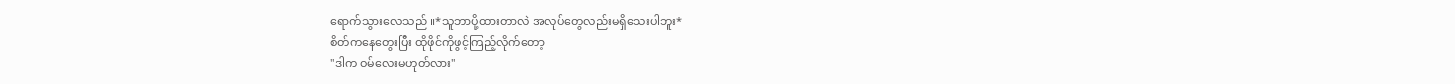ရောက်သွားလေသည် ။*သူဘာပို့ထားတာလဲ အလုပ်တွေလည်းမရှိသေးပါဘူး*
စိတ်ကနေတွေးပြီး ထိုဖိုင်ကိုဖွင့်ကြည့်လိုက်တော့
"ဒါက ဝမ်လေးမဟုတ်လား"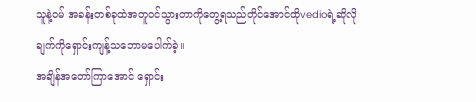သူနဲ့ဝမ် အခန်းတစ်ခုထဲအတူဝင်သွားတာကိုတွေ့ရသည်တိုင်အောင်ထိုvedioရဲ့ဆိုလိုချက်ကိုရှောင်းကျန့်သဘောမပေါက်ခဲ့။
အချိန်အတော်ကြာအောင် ရှောင်း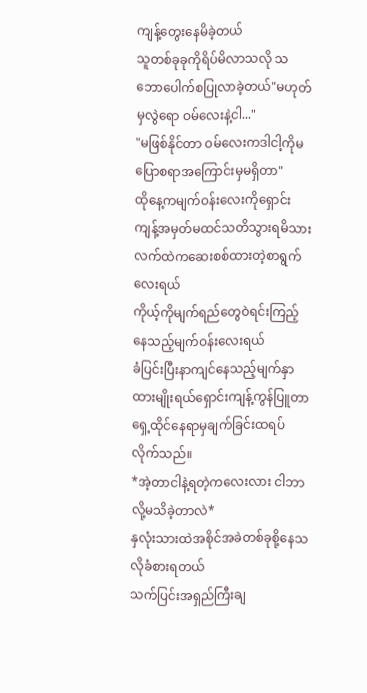ကျန့်တွေးနေမိခဲ့တယ်
သူတစ်ခုခုကိုရိပ်မိလာသလို သဘောပေါက်စပြုလာခဲ့တယ်"မဟုတ်မှလွဲရော ဝမ်လေးနဲ့ငါ..."
"မဖြစ်နိုင်တာ ဝမ်လေးကဒါငါ့ကိုမပြောစရာအကြောင်းမှမရှိတာ"
ထိုနေ့ကမျက်ဝန်းလေးကိုရှောင်းကျန့်အမှတ်မထင်သတိသွားရမိသား
လက်ထဲကဆေးစစ်ထားတဲ့စာရွက်လေးရယ်
ကိုယ့်ကိုမျက်ရည်တွေဝဲရင်းကြည့်နေသည့်မျက်ဝန်းလေးရယ်
ခံပြင်းပြီးနာကျင်နေသည့်မျက်နှာထားမျိုးရယ်ရှောင်းကျန့်ကွန်ပြူတာရှေ့ထိုင်နေရာမှချက်ခြင်းထရပ်လိုက်သည်။
*အဲ့တာငါနဲ့ရတဲ့ကလေးလား ငါဘာလို့မသိခဲ့တာလဲ*
နှလုံးသားထဲအစိုင်အခဲတစ်ခုစို့နေသလိုခံစားရတယ်
သက်ပြင်းအရှည်ကြီးချ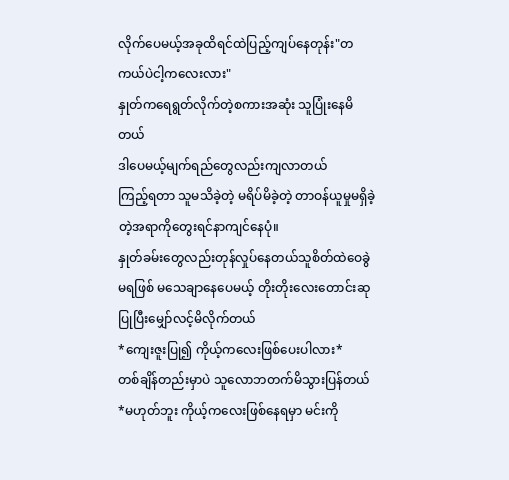လိုက်ပေမယ့်အခုထိရင်ထဲပြည့်ကျပ်နေတုန်း"တကယ်ပဲငါ့ကလေးလား"
နှုတ်ကရေရွတ်လိုက်တဲ့စကားအဆုံး သူပြုံးနေမိတယ်
ဒါပေမယ့်မျက်ရည်တွေလည်းကျလာတယ်
ကြည့်ရတာ သူမသိခဲ့တဲ့ မရိပ်မိခဲ့တဲ့ တာဝန်ယူမှုမရှိခဲ့တဲ့အရာကိုတွေးရင်နာကျင်နေပုံ။
နှုတ်ခမ်းတွေလည်းတုန်လှုပ်နေတယ်သူစိတ်ထဲဝေခွဲမရဖြစ် မသေချာနေပေမယ့် တိုးတိုးလေးတောင်းဆုပြုပြီးမျှော်လင့်မိလိုက်တယ်
*ကျေးဇူးပြု၍ ကိုယ့်ကလေးဖြစ်ပေးပါလား*
တစ်ချိန်တည်းမှာပဲ သူလောဘတက်မိသွားပြန်တယ်
*မဟုတ်ဘူး ကိုယ့်ကလေးဖြစ်နေရမှာ မင်းကို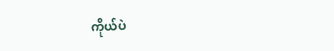ကိုယ်ပဲ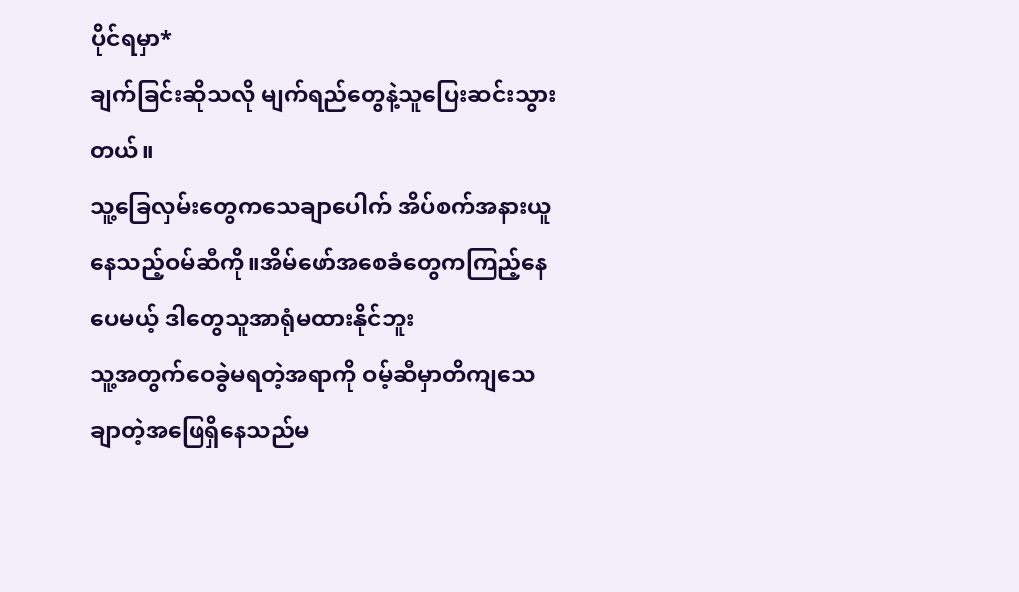ပိုင်ရမှာ*
ချက်ခြင်းဆိုသလို မျက်ရည်တွေနဲ့သူပြေးဆင်းသွားတယ်။
သူ့ခြေလှမ်းတွေကသေချာပေါက် အိပ်စက်အနားယူနေသည့်ဝမ်ဆီကို။အိမ်ဖော်အစေခံတွေကကြည့်နေပေမယ့် ဒါတွေသူအာရုံမထားနိုင်ဘူး
သူ့အတွက်ဝေခွဲမရတဲ့အရာကို ဝမ့်ဆီမှာတိကျသေချာတဲ့အဖြေရှိနေသည်မ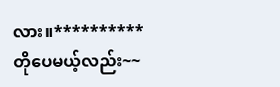လား။**********
တိုပေမယ့်လည်း~~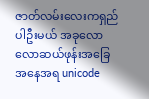ဇာတ်လမ်းလေးကရှည်ပါဦးမယ် အခုလောလောဆယ်ဖုန်းအခြေအနေအရ unicode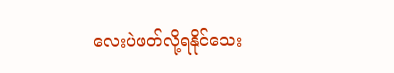လေးပဲဖတ်လို့ရနိုင်သေး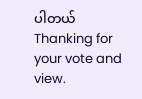ပါတယ်
Thanking for your vote and view.